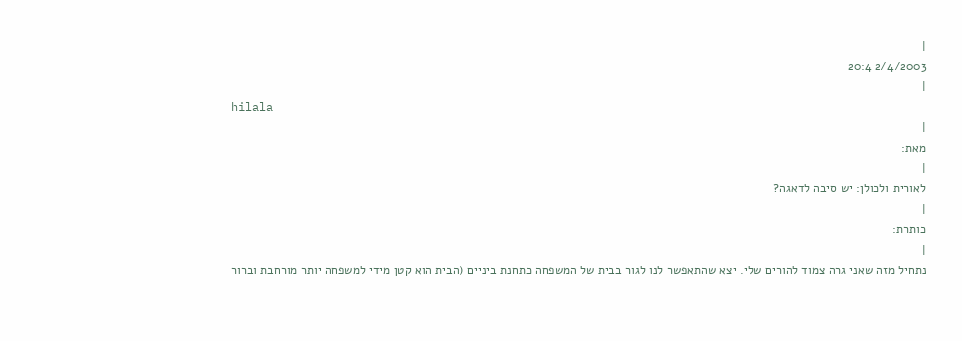|
2/4/2003 20:4
|
hilala
|
מאת:
|
לאורית ולכולן: יש סיבה לדאגה?
|
כותרת:
|
נתחיל מזה שאני גרה צמוד להורים שלי. יצא שהתאפשר לנו לגור בבית של המשפחה כתחנת ביניים (הבית הוא קטן מידי למשפחה יותר מורחבת וברור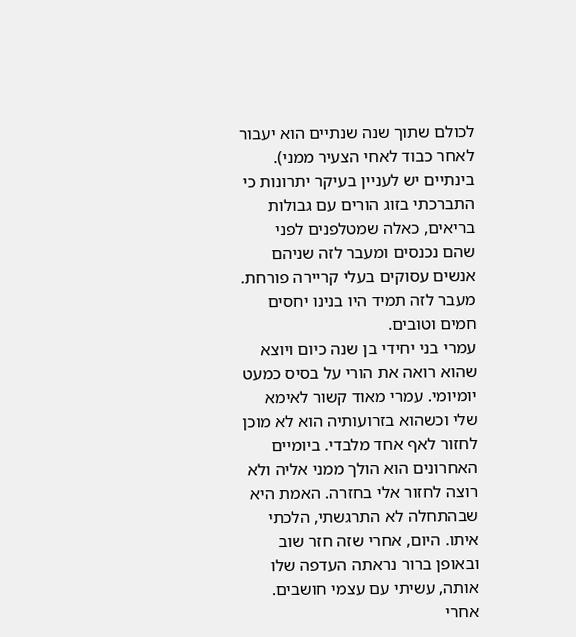לכולם שתוך שנה שנתיים הוא יעבור לאחר כבוד לאחי הצעיר ממני). בינתיים יש לעניין בעיקר יתרונות כי התברכתי בזוג הורים עם גבולות בריאים, כאלה שמטלפנים לפני שהם נכנסים ומעבר לזה שניהם אנשים עסוקים בעלי קריירה פורחת. מעבר לזה תמיד היו בנינו יחסים חמים וטובים.
עמרי בני יחידי בן שנה כיום ויוצא שהוא רואה את הורי על בסיס כמעט יומיומי. עמרי מאוד קשור לאימא שלי וכשהוא בזרועותיה הוא לא מוכן לחזור לאף אחד מלבדי. ביומיים האחרונים הוא הולך ממני אליה ולא רוצה לחזור אלי בחזרה. האמת היא שבהתחלה לא התרגשתי, הלכתי איתו. היום, אחרי שזה חזר שוב ובאופן ברור נראתה העדפה שלו אותה, עשיתי עם עצמי חושבים. אחרי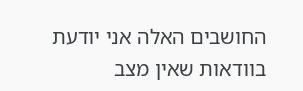החושבים האלה אני יודעת בוודאות שאין מצב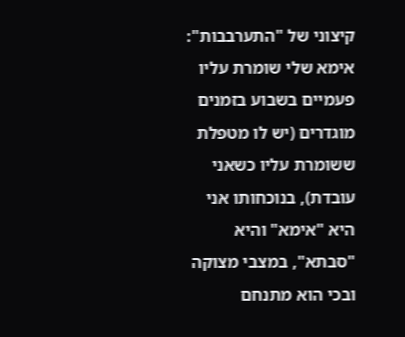קיצוני של "התערבבות": אימא שלי שומרת עליו פעמיים בשבוע בזמנים מוגדרים (יש לו מטפלת ששומרת עליו כשאני עובדת), בנוכחותו אני היא "אימא" והיא "סבתא", במצבי מצוקה ובכי הוא מתנחם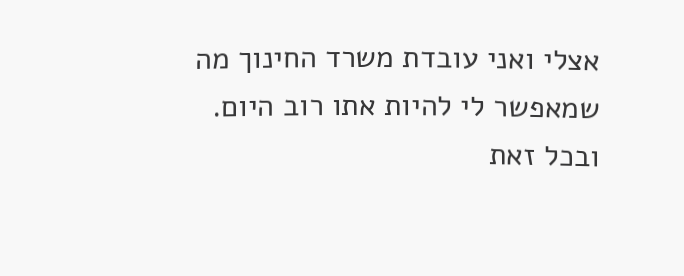אצלי ואני עובדת משרד החינוך מה שמאפשר לי להיות אתו רוב היום. ובכל זאת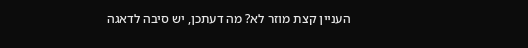העניין קצת מוזר לא? מה דעתכן, יש סיבה לדאגה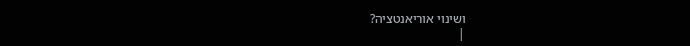ושינוי אוריאנטציה?
|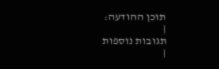תוכן ההודעה:
|
תגובות נוספות
|